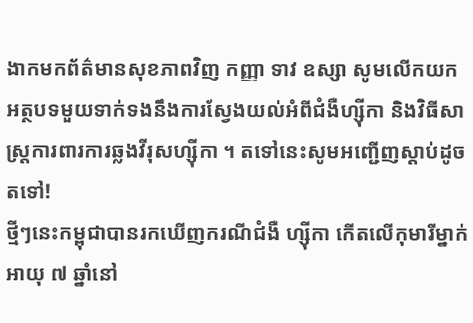ងាកមកព័ត៌មានសុខភាពវិញ កញ្ញា ទាវ ឧស្សា សូមលើកយកអត្ថបទមួយទាក់ទងនឹងការស្វែងយល់អំពីជំងឺហ្ស៊ីកា និងវិធីសាស្រ្តការពារការឆ្លងវីរុសហ្ស៊ីកា ។ តទៅនេះសូមអញ្ជើញស្តាប់ដូចតទៅ!
ថ្មីៗនេះកម្ពុជាបានរកឃើញករណីជំងឺ ហ្ស៊ីកា កើតលើកុមារីម្នាក់អាយុ ៧ ឆ្នាំនៅ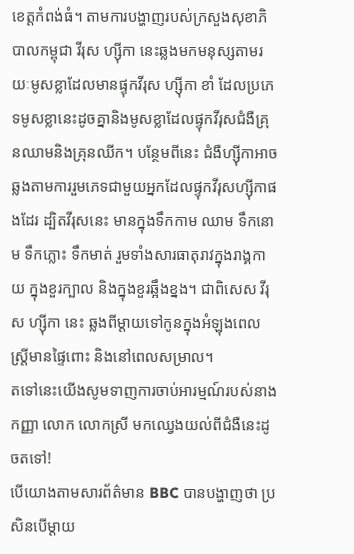ខេត្តកំពង់ធំ។ តាមការបង្ហាញរបស់ក្រសួងសុខាភិបាលកម្ពុជា វីរុស ហ្ស៊ីកា នេះឆ្លងមកមនុស្សតាមរយៈមូសខ្លាដែលមានផ្ទុកវីរុស ហ្ស៊ីកា ខាំ ដែលប្រភេទមូសខ្លានេះដូចគ្នានិងមូសខ្លាដែលផ្ទុកវីរុសជំងឺគ្រុនឈាមនិងគ្រុនឈីក។ បន្ថែមពីនេះ ជំងឺហ្ស៊ីកាអាចឆ្លងតាមការរួមភេទជាមួយអ្នកដែលផ្ទុកវីរុសហ្ស៊ីកាផងដែរ ដ្បិតវីរុសនេះ មានក្នុងទឹកកាម ឈាម ទឹកនោម ទឹកភ្លោះ ទឹកមាត់ រួមទាំងសារធាតុរាវក្នុងរាង្គកាយ ក្នុងខួរក្បាល និងក្នុងខួរឆ្អឹងខ្នង។ ជាពិសេស វីរុស ហ្ស៊ីកា នេះ ឆ្លងពីម្តាយទៅកូនក្នុងអំឡុងពេលស្រ្តីមានផ្ទៃពោះ និងនៅពេលសម្រាល។
តទៅនេះយើងសូមទាញការចាប់អារម្មណ៍របស់នាង កញ្ញា លោក លោកស្រី មកឈ្វេងយល់ពីជំងឺនេះដូចតទៅ!
បើយោងតាមសារព័ត៌មាន BBC បានបង្ហាញថា ប្រសិនបើម្តាយ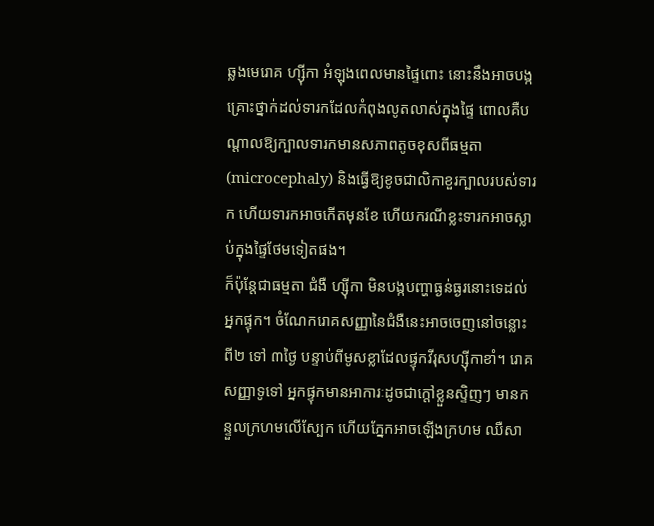ឆ្លងមេរោគ ហ្ស៊ីកា អំឡុងពេលមានផ្ទៃពោះ នោះនឹងអាចបង្កគ្រោះថ្នាក់ដល់ទារកដែលកំពុងលូតលាស់ក្នុងផ្ទៃ ពោលគឺបណ្តាលឱ្យក្បាលទារកមានសភាពតូចខុសពីធម្មតា(microcephaly) និងធ្វើឱ្យខូចជាលិកាខួរក្បាលរបស់ទារក ហើយទារកអាចកើតមុនខែ ហើយករណីខ្លះទារកអាចស្លាប់ក្នុងផ្ទៃថែមទៀតផង។
ក៏ប៉ុន្តែជាធម្មតា ជំងឺ ហ្ស៊ីកា មិនបង្កបញ្ហាធ្ងន់ធ្ងរនោះទេដល់អ្នកផ្ទុក។ ចំណែករោគសញ្ញានៃជំងឺនេះអាចចេញនៅចន្លោះពី២ ទៅ ៣ថ្ងៃ បន្ទាប់ពីមូសខ្លាដែលផ្ទុកវីរុសហ្ស៊ីកាខាំ។ រោគសញ្ញាទូទៅ អ្នកផ្ទុកមានអាការៈដូចជាក្តៅខ្លួនស្ទិញៗ មានកន្ទួលក្រហមលើស្បែក ហើយភ្នែកអាចឡើងក្រហម ឈឺសា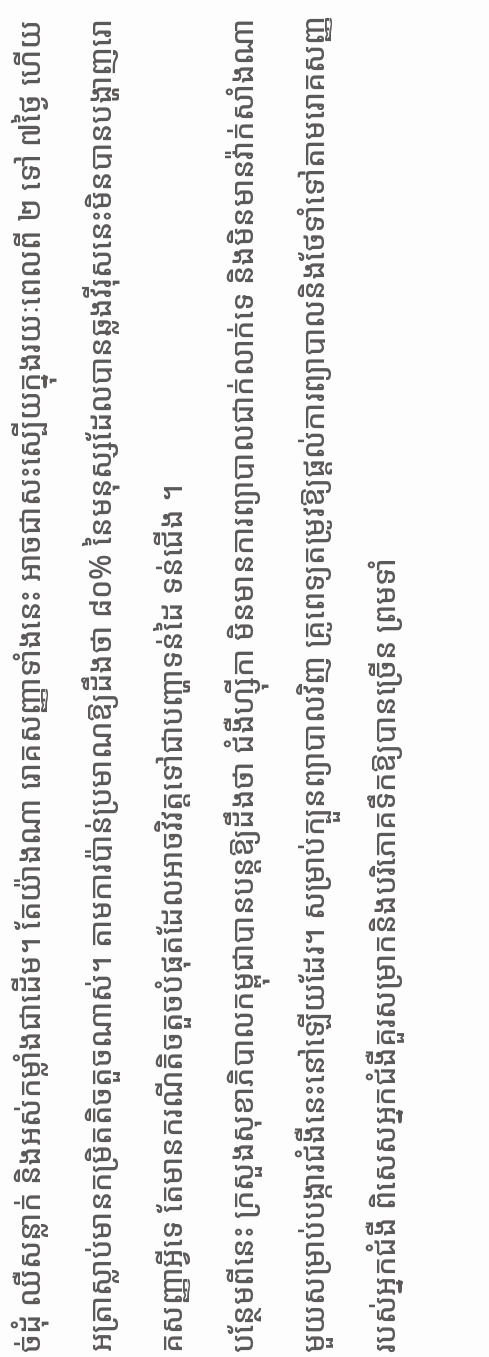ច់ដុំ ឈឺសន្លាក់ និងអស់កម្លាំងជាដើម។ តែយ៉ាងណា រោគសញ្ញាទាំងនេះ អាចជាសះស្បើយក្នុងរយៈពេលពី ២ ទៅ ៧ថ្ងៃ ហើយអត្រាស្លាប់មានកម្រិតតិចតួចណាស់។ តាមការប៉ាន់ប្រមាណឱ្យដឹងថា ៨០% នៃមនុស្សដែលបានឆ្លងវីរុសនេះមិនបានបង្ហាញរោគសញ្ញាអ្វីទេ តែមានករណីតិចតួចបំផុតដែលអាចវិវត្តទៅជាបញ្ហាទន់ដៃ ទន់ជើង ។
បន្ថែមពីនេះ ក្រសួងសុខាភិបាលកម្ពុជាបានបន្តឱ្យដឹងថា ជំងឺហ្ស៊ីកា មិនមានការព្យាបាលជាក់លាក់ទេ និងមិនមានវ៉ាក់សាំងណាមួយសម្រាប់បង្ការជំងឺនេះនៅឡើយដែរ។ សម្រាប់ក្បួនព្យាបាលវិញ គ្រូពេទ្យតម្រូវឱ្យផ្ដល់ការព្យាបាលនិងថែទាំទៅតាមរោគសញ្ញរបស់អ្នកជំងឺ ពិសេសអ្នកជំងឺគួរសម្រាកនិងបរិភោគទឹកឱ្យបានច្រើន ព្រមទាំ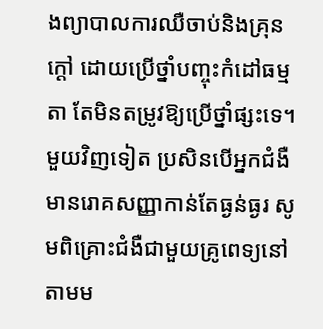ងព្យាបាលការឈឺចាប់និងគ្រុនក្ដៅ ដោយប្រើថ្នាំបញ្ចុះកំដៅធម្មតា តែមិនតម្រូវឱ្យប្រើថ្នាំផ្សះទេ។
មួយវិញទៀត ប្រសិនបើអ្នកជំងឺមានរោគសញ្ញាកាន់តែធ្ងន់ធ្ងរ សូមពិគ្រោះជំងឺជាមួយគ្រូពេទ្យនៅតាមម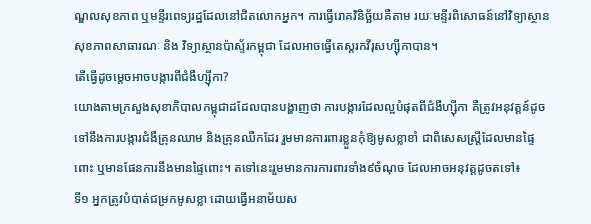ណ្ឌលសុខភាព ឬមន្ទីរពេទ្យរដ្ឋដែលនៅជិតលោកអ្នក។ ការធ្វើរោគវិនិច្ឆ័យគឺតាម រយៈមន្ទីរពិសោធន៍នៅវិទ្យាស្ថានសុខភាពសាធារណៈ និង វិទ្យាស្ថានប៉ាស្ទ័រកម្ពុជា ដែលអាចធ្វើតេស្តរកវីរុសហ្ស៊ីកាបាន។
តើធ្វើដូចម្តេចអាចបង្ការពីជំងឺហ្ស៊ីកា?
យោងតាមក្រសួងសុខាភិបាលកម្ពុជាដដែលបានបង្ហាញថា ការបង្ការដែលល្អបំផុតពីជំងឺហ្ស៊ីកា គឺត្រូវអនុវត្តន៍ដូចទៅនឹងការបង្ការជំងឺគ្រុនឈាម និងគ្រុនឈឺកដែរ រួមមានការពារខ្លួនកុំឱ្យមូសខ្លាខាំ ជាពិសេសស្តី្រដែលមានផ្ទៃពោះ ឬមានផែនការនឹងមានផ្ទៃពោះ។ តទៅនេះរួមមានការការពារទាំង៩ចំណុច ដែលអាចអនុវត្តដូចតទៅ៖
ទី១ អ្នកត្រូវបំបាត់ជម្រកមូសខ្លា ដោយធ្វើអនាម័យស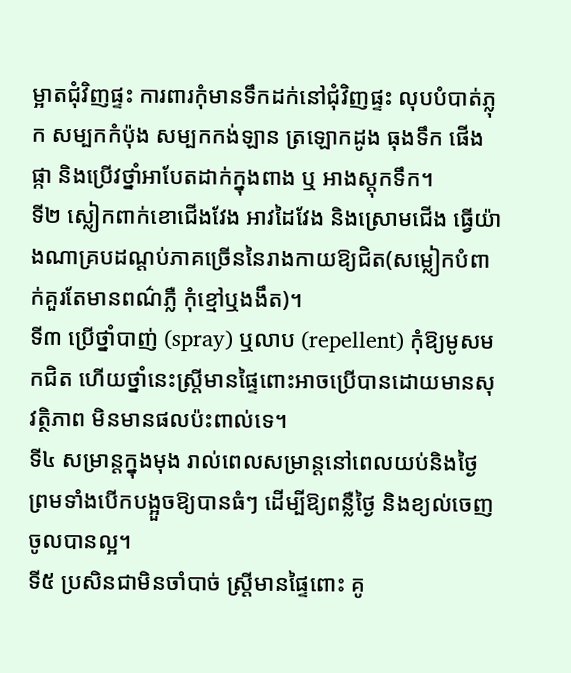ម្អាតជុំវិញផ្ទះ ការពារកុំមានទឹកដក់នៅជុំវិញផ្ទះ លុបបំបាត់ភ្លុក សម្បកកំប៉ុង សម្បកកង់ឡាន ត្រឡោកដូង ធុងទឹក ផើងផ្កា និងប្រើវថ្នាំអាបែតដាក់ក្នុងពាង ឬ អាងស្តុកទឹក។
ទី២ ស្លៀកពាក់ខោជើងវែង អាវដៃវែង និងស្រោមជើង ធ្វើយ៉ាងណាគ្របដណ្ដប់ភាគច្រើននៃរាងកាយឱ្យជិត(សម្លៀកបំពាក់គួរតែមានពណ៌ភ្លឺ កុំខ្មៅឬងងឹត)។
ទី៣ ប្រើថ្នាំបាញ់ (spray) ឬលាប (repellent) កុំឱ្យមូសមកជិត ហើយថ្នាំនេះស្ត្រីមានផ្ទៃពោះអាចប្រើបានដោយមានសុវត្ថិភាព មិនមានផលប៉ះពាល់ទេ។
ទី៤ សម្រាន្តក្នុងមុង រាល់ពេលសម្រាន្តនៅពេលយប់និងថ្ងៃ ព្រមទាំងបើកបង្អួចឱ្យបានធំៗ ដើម្បីឱ្យពន្លឺថ្ងៃ និងខ្យល់ចេញចូលបានល្អ។
ទី៥ ប្រសិនជាមិនចាំបាច់ ស្រ្តីមានផ្ទៃពោះ គូ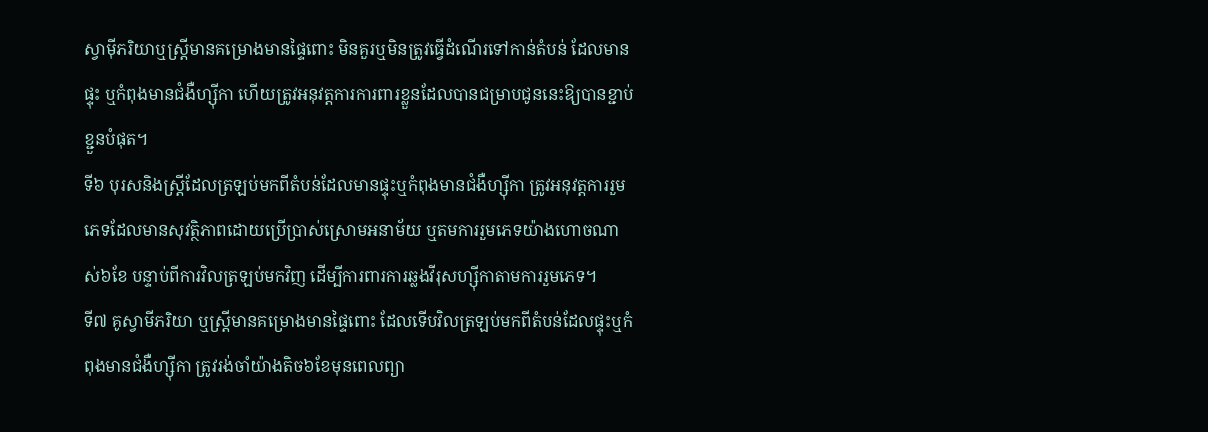ស្វាម៉ីភរិយាឬស្ត្រីមានគម្រោងមានផ្ទៃពោះ មិនគួរឬមិនត្រូវធ្វើដំណើរទៅកាន់តំបន់ ដែលមានផ្ទុះ ឬកំពុងមានជំងឺហ្ស៊ីកា ហើយត្រូវអនុវត្តការការពារខ្លួនដែលបានជម្រាបជូននេះឱ្យបានខ្ជាប់ខ្ជួនបំផុត។
ទី៦ បុរសនិងស្ត្រីដែលត្រឡប់មកពីតំបន់ដែលមានផ្ទុះឬកំពុងមានជំងឺហ្ស៊ីកា ត្រូវអនុវត្តការរួមភេទដែលមានសុវត្ថិភាពដោយប្រើប្រាស់ស្រោមអនាម័យ ឬតមការរួមភេទយ៉ាងហោចណាស់៦ខែ បន្ទាប់ពីការវិលត្រឡប់មកវិញ ដើម្បីការពារការឆ្លងវីរុសហ្ស៊ីកាតាមការរួមភេទ។
ទី៧ គូស្វាមីភរិយា ឬស្ត្រីមានគម្រោងមានផ្ទៃពោះ ដែលទើបវិលត្រឡប់មកពីតំបន់ដែលផ្ទុះឬកំពុងមានជំងឺហ្ស៊ីកា ត្រូវរង់ចាំយ៉ាងតិច៦ខែមុនពេលព្យា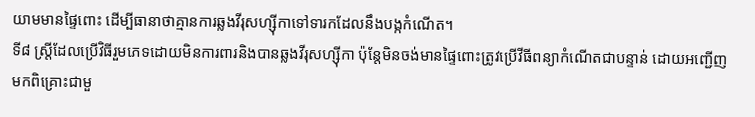យាមមានផ្ទៃពោះ ដើម្បីធានាថាគ្មានការឆ្លងវីរុសហ្ស៊ីកាទៅទារកដែលនឹងបង្កកំណើត។
ទី៨ ស្ត្រីដែលប្រើវិធីរួមភេទដោយមិនការពារនិងបានឆ្លងវីរុសហ្ស៊ីកា ប៉ុន្តែមិនចង់មានផ្ទៃពោះត្រូវប្រើវីធីពន្យាកំណើតជាបន្ទាន់ ដោយអញ្ជើញមកពិគ្រោះជាមួ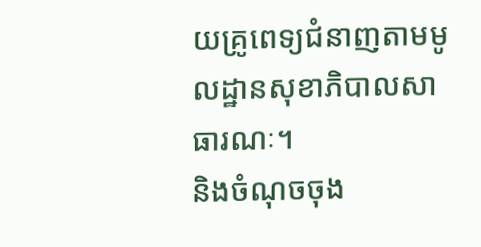យគ្រូពេទ្យជំនាញតាមមូលដ្ឋានសុខាភិបាលសាធារណៈ។
និងចំណុចចុង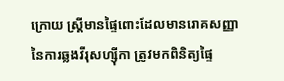ក្រោយ ស្រ្តីមានផ្ទៃពោះដែលមានរោគសញ្ញានៃការឆ្លងវីរុសហ្ស៊ីកា ត្រូវមកពិនិត្យផ្ទៃ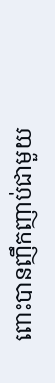ពោះបានញឹកញាប់ជាមួយ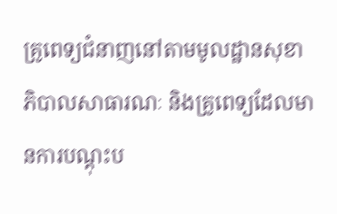គ្រូពេទ្យជំនាញនៅតាមមូលដ្ឋានសុខាភិបាលសាធារណៈ និងគ្រូពេទ្យដែលមានការបណ្ដុះប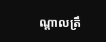ណ្ដាលត្រឹ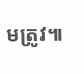មត្រូវ៕